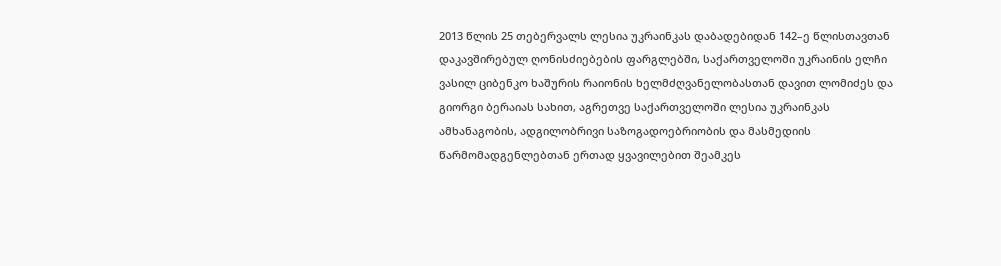2013 წლის 25 თებერვალს ლესია უკრაინკას დაბადებიდან 142–ე წლისთავთან დაკავშირებულ ღონისძიებების ფარგლებში, საქართველოში უკრაინის ელჩი ვასილ ციბენკო ხაშურის რაიონის ხელმძღვანელობასთან დავით ლომიძეს და გიორგი ბერაიას სახით, აგრეთვე საქართველოში ლესია უკრაინკას ამხანაგობის, ადგილობრივი საზოგადოებრიობის და მასმედიის წარმომადგენლებთან ერთად ყვავილებით შეამკეს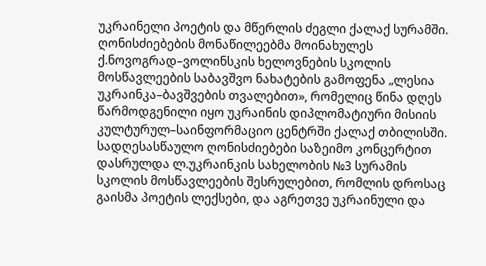უკრაინელი პოეტის და მწერლის ძეგლი ქალაქ სურამში.
ღონისძიებების მონაწილეებმა მოინახულეს ქ.ნოვოგრად–ვოლინსკის ხელოვნების სკოლის მოსწავლეების საბავშვო ნახატების გამოფენა „ლესია უკრაინკა–ბავშვების თვალებით», რომელიც წინა დღეს წარმოდგენილი იყო უკრაინის დიპლომატიური მისიის კულტურულ–საინფორმაციო ცენტრში ქალაქ თბილისში.
სადღესასწაულო ღონისძიებები საზეიმო კონცერტით დასრულდა ლ.უკრაინკის სახელობის №3 სურამის სკოლის მოსწავლეების შესრულებით, რომლის დროსაც გაისმა პოეტის ლექსები, და აგრეთვე უკრაინული და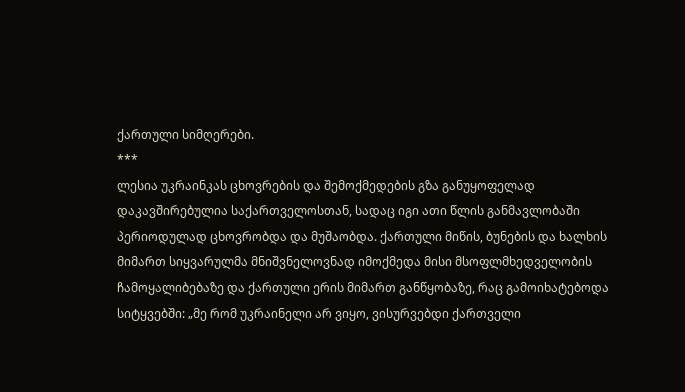ქართული სიმღერები.
***
ლესია უკრაინკას ცხოვრების და შემოქმედების გზა განუყოფელად დაკავშირებულია საქართველოსთან, სადაც იგი ათი წლის განმავლობაში პერიოდულად ცხოვრობდა და მუშაობდა. ქართული მიწის, ბუნების და ხალხის მიმართ სიყვარულმა მნიშვნელოვნად იმოქმედა მისი მსოფლმხედველობის ჩამოყალიბებაზე და ქართული ერის მიმართ განწყობაზე, რაც გამოიხატებოდა სიტყვებში: „მე რომ უკრაინელი არ ვიყო, ვისურვებდი ქართველი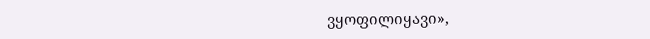ვყოფილიყავი»,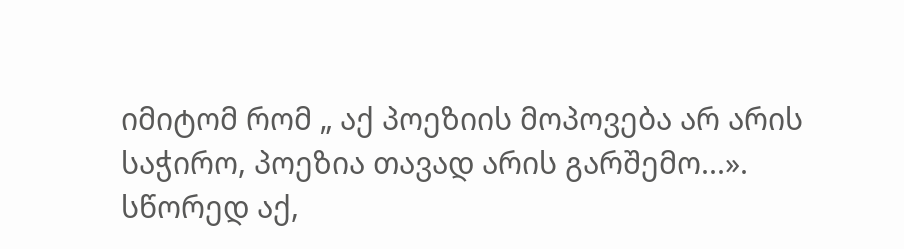იმიტომ რომ „ აქ პოეზიის მოპოვება არ არის საჭირო, პოეზია თავად არის გარშემო...».
სწორედ აქ,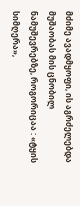მძიმე ავადმყოფი, ის აგრძელებდა მუშაობას მის ცნობილ ნამუშევრებზე, როგორიცაა : «ტყის სიმღერა»,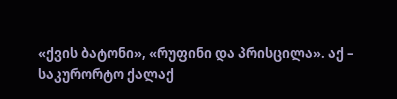«ქვის ბატონი», «რუფინი და პრისცილა». აქ – საკურორტო ქალაქ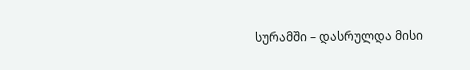სურამში – დასრულდა მისი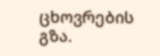ცხოვრების გზა.